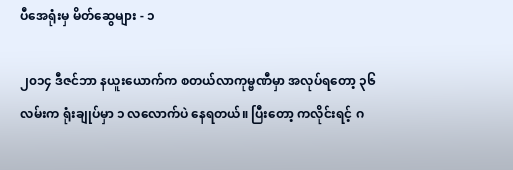ပီအေရုံးမှ မိတ်ဆွေများ - ၁

၂၀၁၄ ဒီဇင်ဘာ နယူးယောက်က စတယ်လာကုမ္ဗဏီမှာ အလုပ်ရတော့ ၃၆လမ်းက ရုံးချုပ်မှာ ၁ လလောက်ပဲ နေရတယ်။ ပြီးတော့ ကလိုင်းရင့် ဂ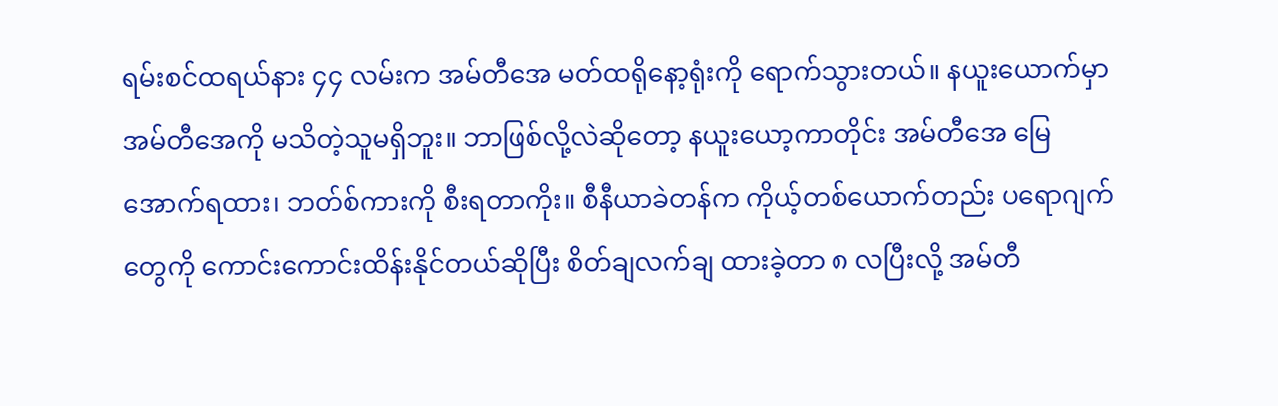ရမ်းစင်ထရယ်နား ၄၄ လမ်းက အမ်တီအေ မတ်ထရိုနော့ရုံးကို ရောက်သွားတယ်။ နယူးယောက်မှာ အမ်တီအေကို မသိတဲ့သူမရှိဘူး။ ဘာဖြစ်လို့လဲဆိုတော့ နယူးယော့ကာတိုင်း အမ်တီအေ မြေအောက်ရထား၊ ဘတ်စ်ကားကို စီးရတာကိုး။ စီနီယာခဲတန်က ကိုယ့်တစ်ယောက်တည်း ပရောဂျက်တွေကို ကောင်းကောင်းထိန်းနိုင်တယ်ဆိုပြီး စိတ်ချလက်ချ ထားခဲ့တာ ၈ လပြီးလို့ အမ်တီ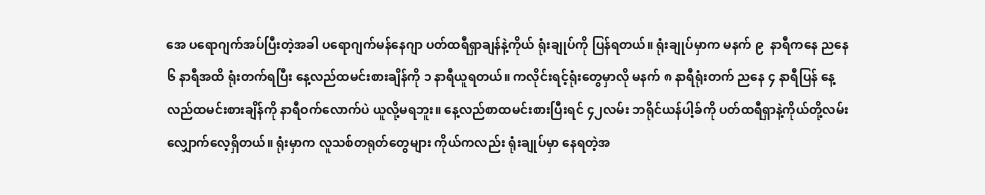အေ ပရောဂျက်အပ်ပြီးတဲ့အခါ ပရောဂျက်မန်နေဂျာ ပတ်ထရီရှာချန်နဲ့ကိုယ် ရုံးချုပ်ကို ပြန်ရတယ်။ ရုံးချုပ်မှာက မနက် ၉  နာရီကနေ ညနေ ၆ နာရီအထိ ရုံးတက်ရပြီး နေ့လည်ထမင်းစားချိန်ကို ၁ နာရီယူရတယ်။ ကလိုင်းရင့်ရုံးတွေမှာလို မနက် ၈ နာရီရုံးတက် ညနေ ၄ နာရီပြန် နေ့လည်ထမင်းစားချိန်ကို နာရီဝက်လောက်ပဲ ယူလို့မရဘူး။ နေ့လည်စာထမင်းစားပြီးရင် ၄၂လမ်း ဘရိုင်ယန်ပါ့ခ်ကို ပတ်ထရီရှာနဲ့ကိုယ်တို့လမ်းလျှောက်လေ့ရှိတယ်။ ရုံးမှာက လူသစ်တရုတ်တွေများ ကိုယ်ကလည်း ရုံးချုပ်မှာ နေရတဲ့အ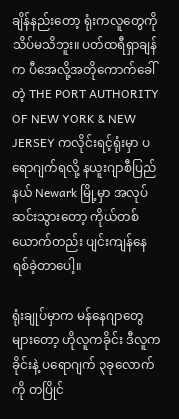ချိန်နည်းတော့ ရုံးကလူတွေကို သိပ်မသိဘူး။ ပတ်ထရီရှာချန်က ပီအေလို့အတိုကောက်ခေါ်တဲ့ THE PORT AUTHORITY OF NEW YORK & NEW JERSEY ကလိုင်းရင့်ရုံးမှာ ပရောဂျက်ရလို့ နယူးဂျာစီပြည်နယ် Newark မြို့မှာ အလုပ်ဆင်းသွားတော့ ကိုယ်တစ်ယောက်တည်း ပျင်းကျန်နေရစ်ခဲ့တာပေါ့။

ရုံးချုပ်မှာက မန်နေဂျာတွေများတော့ ဟိုလူကခိုင်း ဒီလူကခိုင်းနဲ့ ပရောဂျက် ၃ခုလောက်ကို တပြိုင်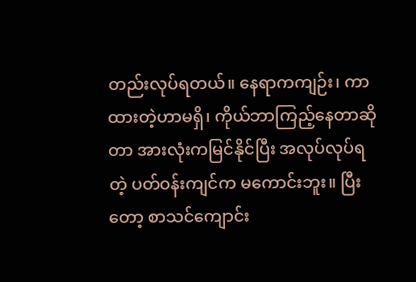တည်းလုပ်ရတယ်။ နေရာကကျဉ်း၊ ကာထားတဲ့ဟာမရှိ၊ ကိုယ်ဘာကြည့်နေတာဆိုတာ အားလုံးကမြင်နိုင်ပြီး အလုပ်လုပ်ရတဲ့ ပတ်ဝန်းကျင်က မကောင်းဘူး။ ပြီးတော့ စာသင်ကျောင်း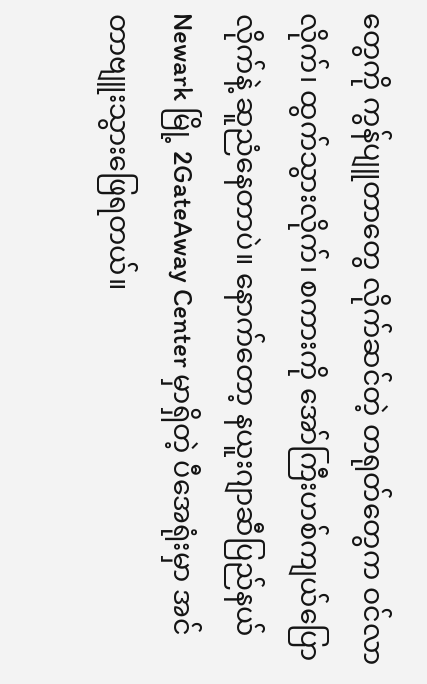တွေကို ကွန်ပျူတာတွေ လိုက်ဆင်တဲ့ တရုတ်တွေက ဝင်လာလိုက်၊ ထွက်သွားလိုက်၊ စကားကို အော်ကြီးဟစ်ကျယ်ပြောလိုက်နဲ့ ဆူညံနေတာပဲ။ နောက်တော့ နယူးဂျာဆီပြည်နယ် Newark မြို့ 2GateAway Center မှာရှိတဲ့ ပီအေရုံးမှာ အင်တာဗျူးသွားဖြေရတယ်။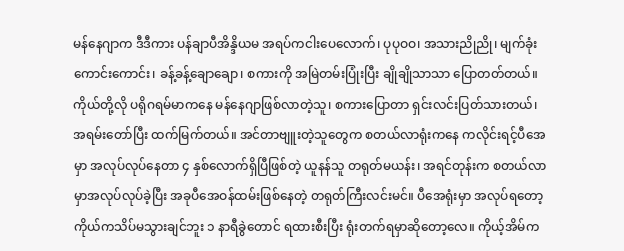မန်နေဂျာက ဒီဒီကား ပန်ချာပီအိန္ဒိယမ အရပ်ကငါးပေလောက်၊ ပုပုဝဝ၊ အသားညိုညို၊ မျက်ခုံးကောင်းကောင်း၊ ခန့်ခန့်ချောချော၊ စကားကို အမြဲတမ်းပြုံးပြီး ချိုချိုသာသာ ပြောတတ်တယ်။ ကိုယ်တို့လို ပရိုဂရမ်မာကနေ မန်နေဂျာဖြစ်လာတဲ့သူ၊ စကားပြောတာ ရှင်းလင်းပြတ်သားတယ်၊ အရမ်းတော်ပြီး ထက်မြက်တယ်။ အင်တာဗျူးတဲ့သူတွေက စတယ်လာရုံးကနေ ကလိုင်းရင့်ပီအေမှာ အလုပ်လုပ်နေတာ ၄ နှစ်လောက်ရှိပြီဖြစ်တဲ့ ယူနန်သူ တရုတ်မယန်း၊ အရင်တုန်းက စတယ်လာမှာအလုပ်လုပ်ခဲ့ပြီး အခုပီအေဝန်ထမ်းဖြစ်နေတဲ့ တရုတ်ကြီးလင်းမင်။ ပီအေရုံးမှာ အလုပ်ရတော့ ကိုယ်ကသိပ်မသွားချင်ဘူး ၁ နာရီခွဲတောင် ရထားစီးပြီး ရုံးတက်ရမှာဆိုတော့လေ။ ကိုယ့်အိမ်က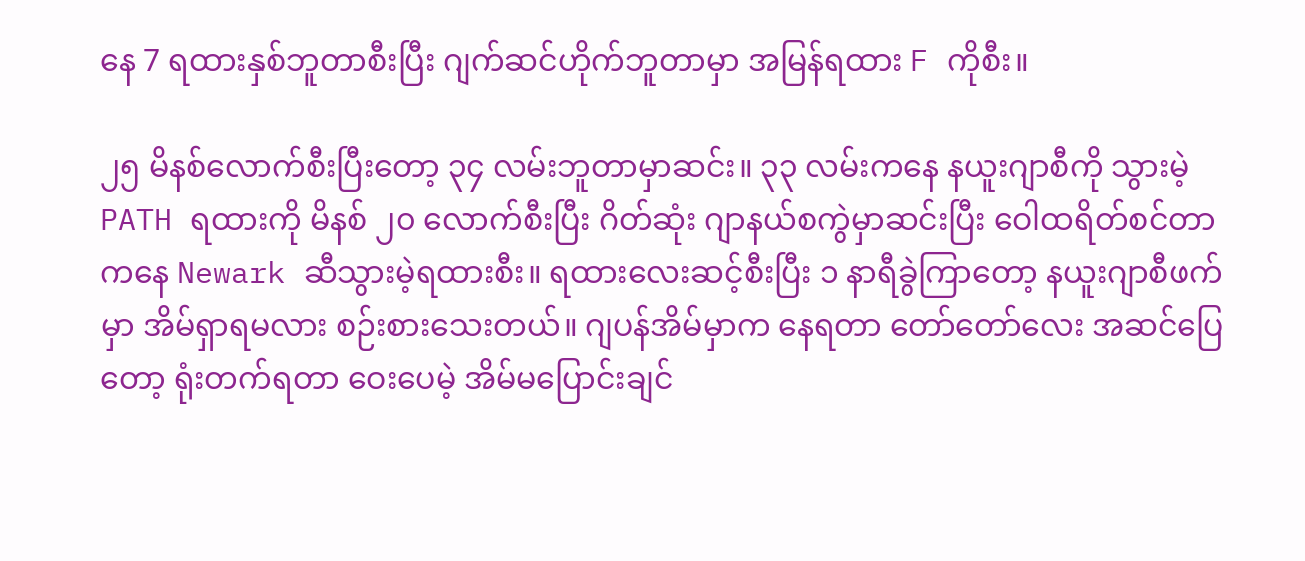နေ 7 ရထားနှစ်ဘူတာစီးပြီး ဂျက်ဆင်ဟိုက်ဘူတာမှာ အမြန်ရထား F ကိုစီး။

၂၅ မိနစ်လောက်စီးပြီးတော့ ၃၄ လမ်းဘူတာမှာဆင်း။ ၃၃ လမ်းကနေ နယူးဂျာစီကို သွားမဲ့ PATH ရထားကို မိနစ် ၂၀ လောက်စီးပြီး ဂိတ်ဆုံး ဂျာနယ်စကွဲမှာဆင်းပြီး ဝေါထရိတ်စင်တာကနေ Newark ဆီသွားမဲ့ရထားစီး။ ရထားလေးဆင့်စီးပြီး ၁ နာရီခွဲကြာတော့ နယူးဂျာစီဖက်မှာ အိမ်ရှာရမလား စဉ်းစားသေးတယ်။ ဂျပန်အိမ်မှာက နေရတာ တော်တော်လေး အဆင်ပြေတော့ ရုံးတက်ရတာ ဝေးပေမဲ့ အိမ်မပြောင်းချင်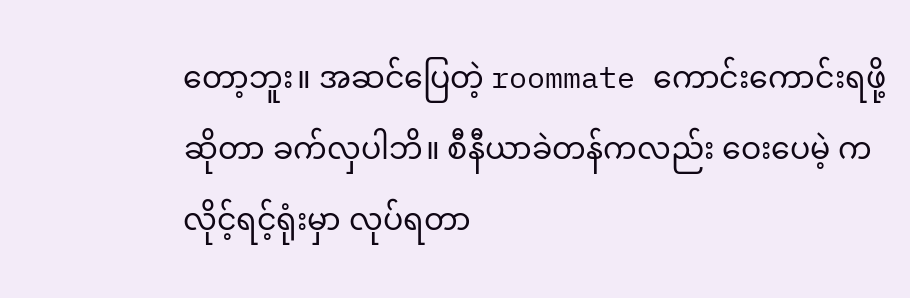တော့ဘူး။ အဆင်ပြေတဲ့ roommate ကောင်းကောင်းရဖို့ဆိုတာ ခက်လှပါဘိ။ စီနီယာခဲတန်ကလည်း ဝေးပေမဲ့ ကလိုင့်ရင့်ရုံးမှာ လုပ်ရတာ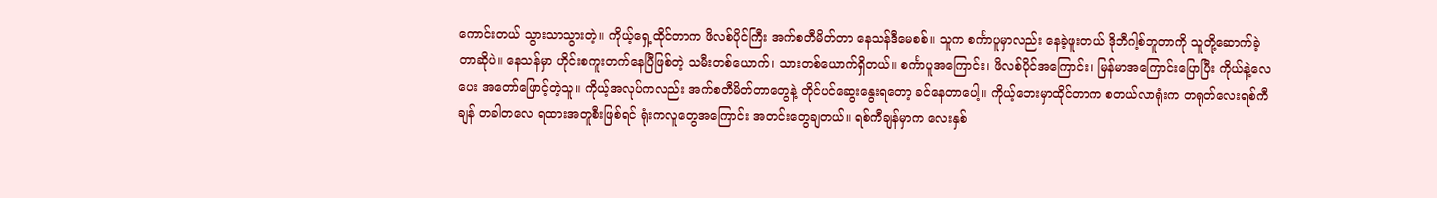ကောင်းတယ် သွားသာသွားတဲ့။ ကိုယ့်ရှေ့ထိုင်တာက ဖိလစ်ပိုင်ကြီး အက်စတီမိတ်တာ နေသန်ဒီမေစစ်။ သူက စင်္ကာပူမှာလည်း နေခဲ့ဖူးတယ် ဒိုဘီဂါ့စ်ဘူတာကို သူတို့ဆောက်ခဲ့တာဆိုပဲ။ နေသန်မှာ ဟိုင်းစကူးတက်နေပြီဖြစ်တဲ့ သမီးတစ်ယောက်၊ သားတစ်ယောက်ရှိတယ်။ စင်္ကာပူအကြောင်း၊ ဖိလစ်ပိုင်အကြောင်း၊ မြန်မာအကြောင်းပြောပြီး ကိုယ်နဲ့လေပေး အတော်ဖြောင့်တဲ့သူ။ ကိုယ့်အလုပ်ကလည်း အက်စတီမိတ်တာတွေနဲ့ တိုင်ပင်ဆွေးနွေးရတော့ ခင်နေတာပေါ့။ ကိုယ့်ဘေးမှာထိုင်တာက စတယ်လာရုံးက တရုတ်လေးရစ်ကီချန် တခါတလေ ရထားအတူစီးဖြစ်ရင် ရုံးကလူတွေအကြောင်း အတင်းတွေချတယ်။ ရစ်ကီချန်မှာက လေးနှစ်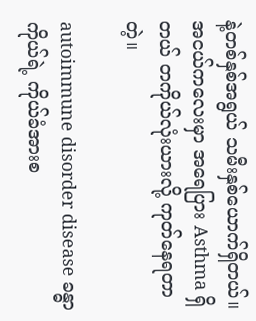နဲ့တစ်နှစ်အရွယ် သမီးနှစ်ယောက်ရှိတယ်။ အငယ်ကလေးမှာ အရေပြား Asthma ရှိတယ် တကိုယ်လုံးယားလို့ ကုတ်နေရတာတဲ့။

autoimmune disorder disease ခန္ဓာကိုယ်ရဲ့ ကိုယ်ခံအားစ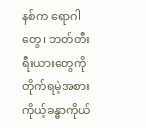နစ်က ရောဂါတွေ၊ ဘတ်တီးရီးယားတွေကို တိုက်ရမဲ့အစား ကိုယ့်ခန္ဓာကိုယ်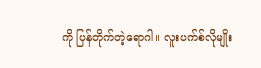ကို ပြန်တိုက်တဲ့ရောဂါ။ လူးပက်စ်လိုမျိုး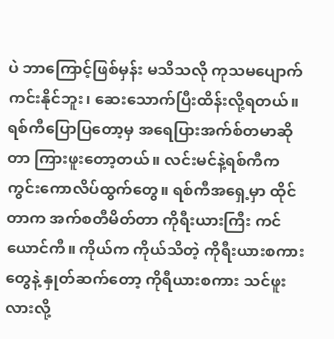ပဲ ဘာကြောင့်ဖြစ်မှန်း မသိသလို ကုသမပျောက်ကင်းနိုင်ဘူး၊ ဆေးသောက်ပြီးထိန်းလို့ရတယ်။ ရစ်ကီပြောပြတော့မှ အရေပြားအက်စ်တမာဆိုတာ ကြားဖူးတော့တယ်။ လင်းမင်နဲ့ရစ်ကီက ကွင်းကောလိပ်ထွက်တွေ။ ရစ်ကီအရှေ့မှာ ထိုင်တာက အက်စတီမိတ်တာ ကိုရီးယားကြီး ကင်ယောင်ကီ။ ကိုယ်က ကိုယ်သိတဲ့ ကိုရီးယားစကားတွေနဲ့ နှုတ်ဆက်တော့ ကိုရီယားစကား သင်ဖူးလားလို့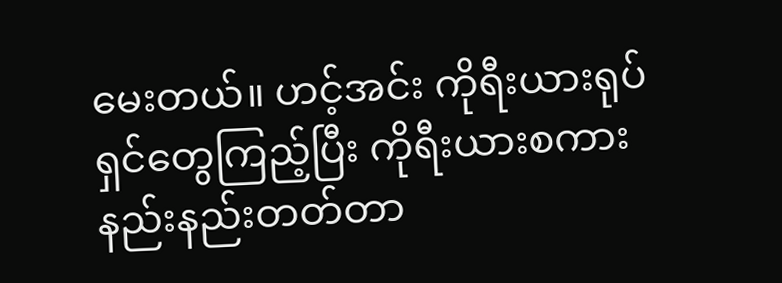မေးတယ်။ ဟင့်အင်း ကိုရီးယားရုပ်ရှင်တွေကြည့်ပြီး ကိုရီးယားစကား နည်းနည်းတတ်တာ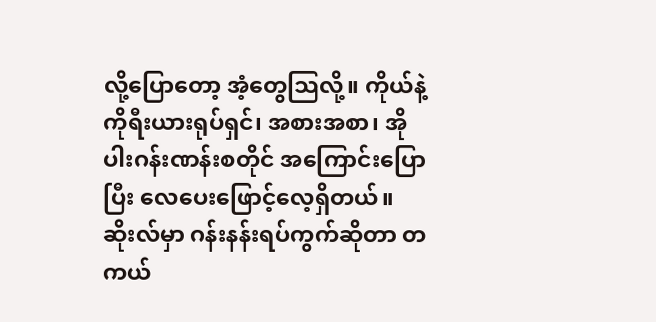လို့ပြောတော့ အံ့တွေသြလို့။ ကိုယ်နဲ့ ကိုရီးယားရုပ်ရှင်၊ အစားအစာ၊ အိုပါးဂန်းဏန်းစတိုင် အကြောင်းပြောပြီး လေပေးဖြောင့်လေ့ရှိတယ်။ ဆိုးလ်မှာ ဂန်းနန်းရပ်ကွက်ဆိုတာ တကယ်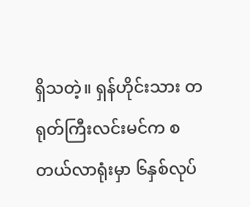ရှိသတဲ့။ ရှန်ဟိုင်းသား တရုတ်ကြီးလင်းမင်က စတယ်လာရုံးမှာ ၆နှစ်လုပ်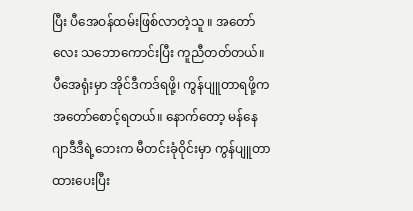ပြီး ပီအေဝန်ထမ်းဖြစ်လာတဲ့သူ ။ အတော်လေး သဘောကောင်းပြီး ကူညီတတ်တယ်။ ပီအေရုံးမှာ အိုင်ဒီကဒ်ရဖို့၊ ကွန်ပျူတာရဖို့က အတော်စောင့်ရတယ်။ နောက်တော့ မန်နေဂျာဒီဒီရဲ့ဘေးက မီတင်းခုံဝိုင်းမှာ ကွန်ပျူတာထားပေးပြီး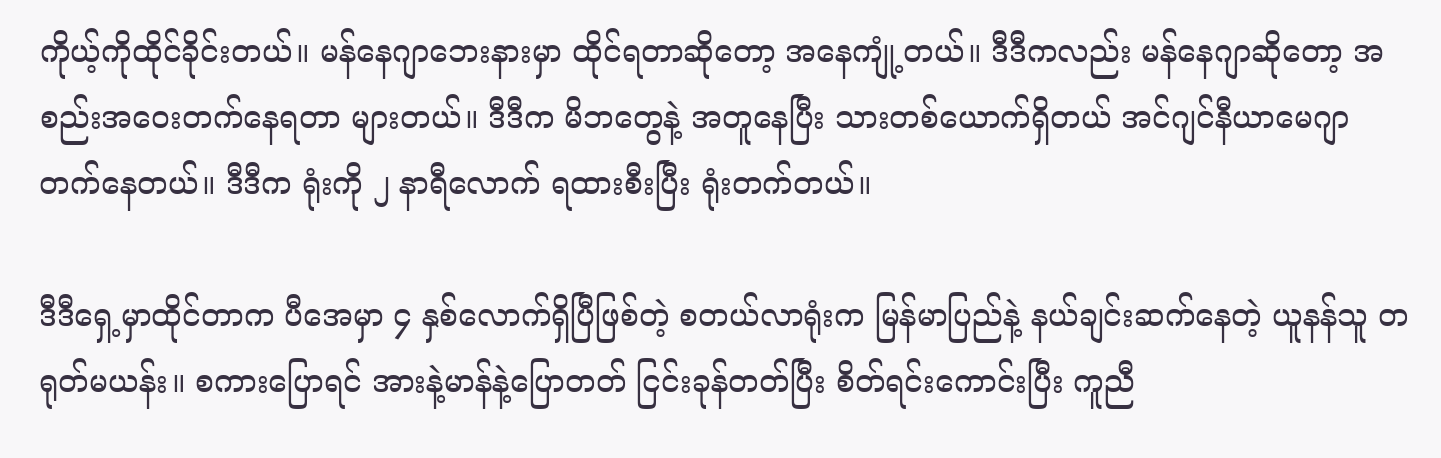ကိုယ့်ကိုထိုင်ခိုင်းတယ်။ မန်နေဂျာဘေးနားမှာ ထိုင်ရတာဆိုတော့ အနေကျုံ့တယ်။ ဒီဒီကလည်း မန်နေဂျာဆိုတော့ အစည်းအဝေးတက်နေရတာ များတယ်။ ဒီဒီက မိဘတွေနဲ့ အတူနေပြီး သားတစ်ယောက်ရှိတယ် အင်ဂျင်နီယာမေဂျာ တက်နေတယ်။ ဒီဒီက ရုံးကို ၂ နာရီလောက် ရထားစီးပြီး ရုံးတက်တယ်။

ဒီဒီရှေ့မှာထိုင်တာက ပီအေမှာ ၄ နှစ်လောက်ရှိပြီဖြစ်တဲ့ စတယ်လာရုံးက မြန်မာပြည်နဲ့ နယ်ချင်းဆက်နေတဲ့ ယူနန်သူ တရုတ်မယန်း။ စကားပြောရင် အားနဲ့မာန်နဲ့ပြောတတ် ငြင်းခုန်တတ်ပြီး စိတ်ရင်းကောင်းပြီး ကူညီ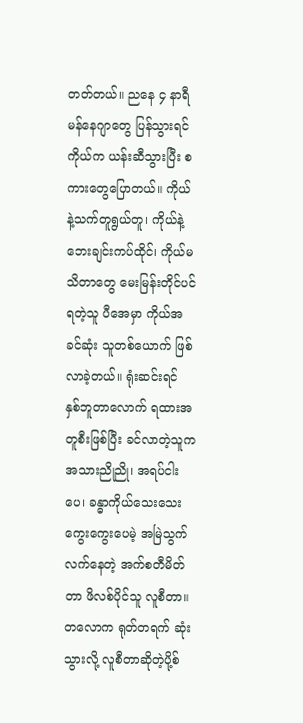တတ်တယ်။ ညနေ ၄ နာရီ မန်နေဂျာတွေ ပြန်သွားရင် ကိုယ်က ယန်းဆီသွားပြီး စကားတွေပြောတယ်။ ကိုယ်နဲ့သက်တူရွယ်တူ၊ ကိုယ်နဲ့ဘေးချင်းကပ်ထိုင်၊ ကိုယ်မသိတာတွေ မေးမြန်းတိုင်ပင်ရတဲ့သူ ပီအေမှာ ကိုယ်အခင်ဆုံး သူတစ်ယောက် ဖြစ်လာခဲ့တယ်။ ရုံးဆင်းရင် နှစ်ဘူတာလောက် ရထားအတူစီးဖြစ်ပြီး ခင်လာတဲ့သူက အသားညိုညို၊ အရပ်ငါးပေ၊ ခန္ဓာကိုယ်သေးသေးကွေးကွေးပေမဲ့ အမြဲသွက်လက်နေတဲ့ အက်စတီမိတ်တာ ဖိလစ်ပိုင်သူ လူစီတာ။ တလောက ရုတ်တရက် ဆုံးသွားလို့ လူစီတာဆိုတဲ့ပို့စ်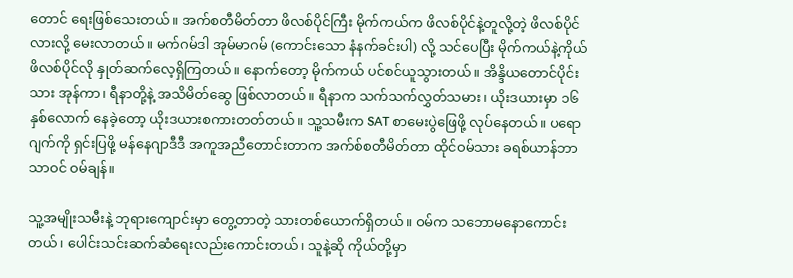တောင် ရေးဖြစ်သေးတယ်။ အက်စတီမိတ်တာ ဖိလစ်ပိုင်ကြီး မိုက်ကယ်က ဖိလစ်ပိုင်နဲ့တူလို့တဲ့ ဖိလစ်ပိုင်လားလို့ မေးလာတယ်။ မက်ဂမ်ဒါ အုမ်မာဂမ် (ကောင်းသော နံနက်ခင်းပါ) လို့ သင်ပေပြီး မိုက်ကယ်နဲ့ကိုယ် ဖိလစ်ပိုင်လို နှုတ်ဆက်လေ့ရှိကြတယ်။ နောက်တော့ မိုက်ကယ် ပင်စင်ယူသွားတယ်။ အိန္ဒိယတောင်ပိုင်းသား အုန်ကာ၊ ရီနာတို့နဲ့ အသိမိတ်ဆွေ ဖြစ်လာတယ်။ ရီနာက သက်သက်လွှတ်သမား၊ ယိုးဒယားမှာ ၁၆ နှစ်လောက် နေခဲ့တော့ ယိုးဒယားစကားတတ်တယ်။ သူ့သမီးက SAT စာမေးပွဲဖြေဖို့ လုပ်နေတယ်။ ပရောဂျက်ကို ရှင်းပြဖို့ မန်နေဂျာဒီဒီ အကူအညီတောင်းတာက အက်စ်စတီမိတ်တာ ထိုင်ဝမ်သား ခရစ်ယာန်ဘာသာဝင် ဝမ်ချန်။

သူ့အမျိုးသမီးနဲ့ ဘုရားကျောင်းမှာ တွေ့တာတဲ့ သားတစ်ယောက်ရှိတယ်။ ဝမ်က သဘောမနောကောင်းတယ်၊ ပေါင်းသင်းဆက်ဆံရေးလည်းကောင်းတယ်၊ သူနဲ့ဆို ကိုယ်တို့မှာ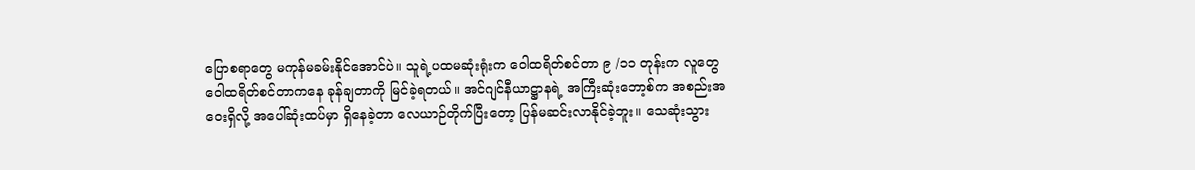ပြောစရာတွေ မကုန်မခမ်းနိုင်အောင်ပဲ။ သူရဲ့ပထမဆုံးရုံးက ဝေါထရိတ်စင်တာ ၉ /၁၁ တုန်းက လူတွေ ဝေါထရိတ်စင်တာကနေ ခုန်ချတာကို မြင်ခဲ့ရတယ်။ အင်ဂျင်နီယာဋ္ဌာနရဲ့ အကြီးဆုံးဘော့စ်က အစည်းအဝေးရှိလို့ အပေါ်ဆုံးထပ်မှာ ရှိနေခဲ့တာ လေယာဉ်တိုက်ပြီးတော့ ပြန်မဆင်းလာနိုင်ခဲ့ဘူး။ သေဆုံးသွား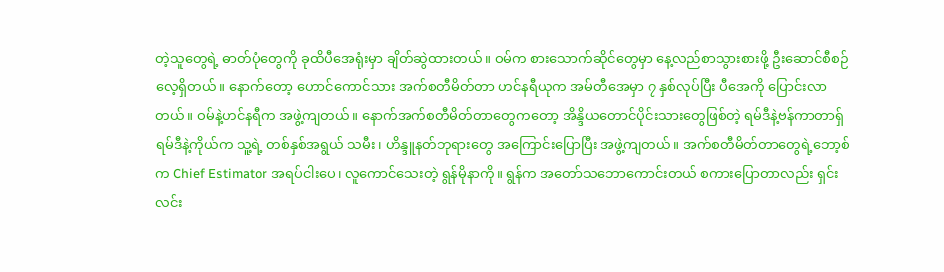တဲ့သူတွေရဲ့ ဓာတ်ပုံတွေကို ခုထိပီအေရုံးမှာ ချိတ်ဆွဲထားတယ်။ ဝမ်က စားသောက်ဆိုင်တွေမှာ နေ့လည်စာသွားစားဖို့ ဦးဆောင်စီစဉ်လေ့ရှိတယ်။ နောက်တော့ ဟောင်ကောင်သား အက်စတီမိတ်တာ ဟင်နရီယုက အမ်တီအေမှာ ၇ နှစ်လုပ်ပြီး ပီအေကို ပြောင်းလာတယ်။ ဝမ်နဲ့ဟင်နရီက အဖွဲ့ကျတယ်။ နောက်အက်စတီမိတ်တာတွေကတော့ အိန္ဒိယတောင်ပိုင်းသားတွေဖြစ်တဲ့ ရမ်ဒီနဲ့ဗန်ကာတာရှ် ရမ်ဒီနဲ့ကိုယ်က သူ့ရဲ့ တစ်နှစ်အရွယ် သမီး၊ ဟိန္ဒူနတ်ဘုရားတွေ အကြောင်းပြောပြီး အဖွဲ့ကျတယ်။ အက်စတီမိတ်တာတွေရဲ့ဘော့စ်က Chief Estimator အရပ်ငါးပေ၊ လူကောင်သေးတဲ့ ရွန်မိုနာကို။ ရွန်က အတော်သဘောကောင်းတယ် စကားပြောတာလည်း ရှင်းလင်း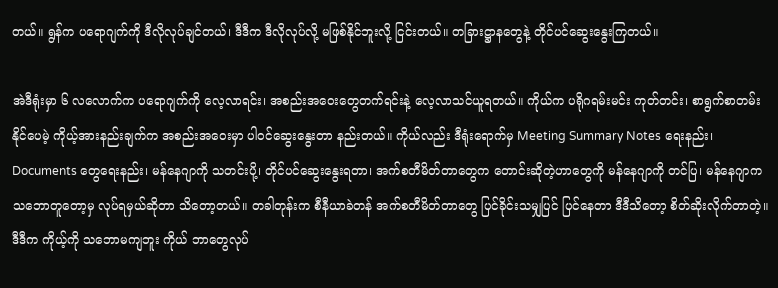တယ်။ ရွန်က ပရောဂျက်ကို ဒီလိုလုပ်ချင်တယ်၊ ဒီဒီက ဒီလိုလုပ်လို့ မဖြစ်နိုင်ဘူးလို့ ငြင်းတယ်။ တခြားဋ္ဌာနတွေနဲ့ တိုင်ပင်ဆွေးနွေးကြတယ်။

အဲဒီရုံးမှာ ၆ လလောက်က ပရောဂျက်ကို လေ့လာရင်း၊ အစည်းအဝေးတွေတက်ရင်းနဲ့ လေ့လာသင်ယူရတယ်။ ကိုယ်က ပရိုဂရမ်းမင်း ကုတ်တင်း၊ စာရွက်စာတမ်းနိုင်ပေမဲ့ ကိုယ့်အားနည်းချက်က အစည်းအဝေးမှာ ပါဝင်ဆွေးနွေးတာ နည်းတယ်။ ကိုယ်လည်း ဒီရုံးရောက်မှ Meeting Summary Notes ရေးနည်း၊ Documents တွေရေးနည်း၊ မန်နေဂျာကို သတင်းပို့၊ တိုင်ပင်ဆွေးနွေးရတာ၊ အက်စတီမိတ်တာတွေက တောင်းဆိုတဲ့ဟာတွေကို မန်နေဂျာကို တင်ပြ၊ မန်နေဂျာက သဘောတူတော့မှ လုပ်ရမှယ်ဆိုတာ သိတော့တယ်။ တခါတုန်းက စီနီယာခဲတန် အက်စတီမိတ်တာတွေ ပြင်ခိုင်းသမျှပြင် ပြင်နေတာ ဒီဒီသိတော့ စိတ်ဆိုးလိုက်တာတဲ့။ ဒီဒီက ကိုယ့်ကို သဘောမကျဘူး ကိုယ် ဘာတွေလုပ်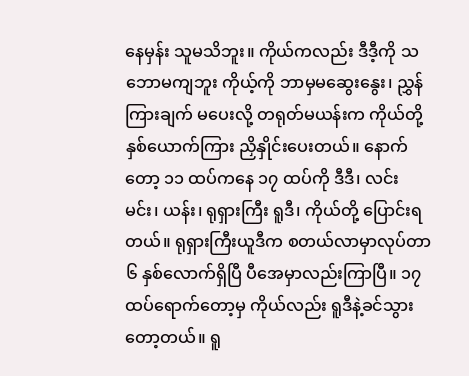နေမှန်း သူမသိဘူး။ ကိုယ်ကလည်း ဒီဒီ့ကို သဘောမကျဘူး ကိုယ့်ကို ဘာမှမဆွေးနွေး၊ ညွှန်ကြားချက် မပေးလို့ တရုတ်မယန်းက ကိုယ်တို့နှစ်ယောက်ကြား ညှိနှိုင်းပေးတယ်။ နောက်တော့ ၁၁ ထပ်ကနေ ၁၇ ထပ်ကို ဒီဒီ၊ လင်းမင်း၊ ယန်း၊ ရုရှားကြီး ရူဒီ၊ ကိုယ်တို့ ပြောင်းရတယ်။ ရုရှားကြီးယူဒီက စတယ်လာမှာလုပ်တာ ၆ နှစ်လောက်ရှိပြီ ပီအေမှာလည်းကြာပြီ။ ၁၇ ထပ်ရောက်တော့မှ ကိုယ်လည်း ရူဒီနဲ့ခင်သွားတော့တယ်။ ရူ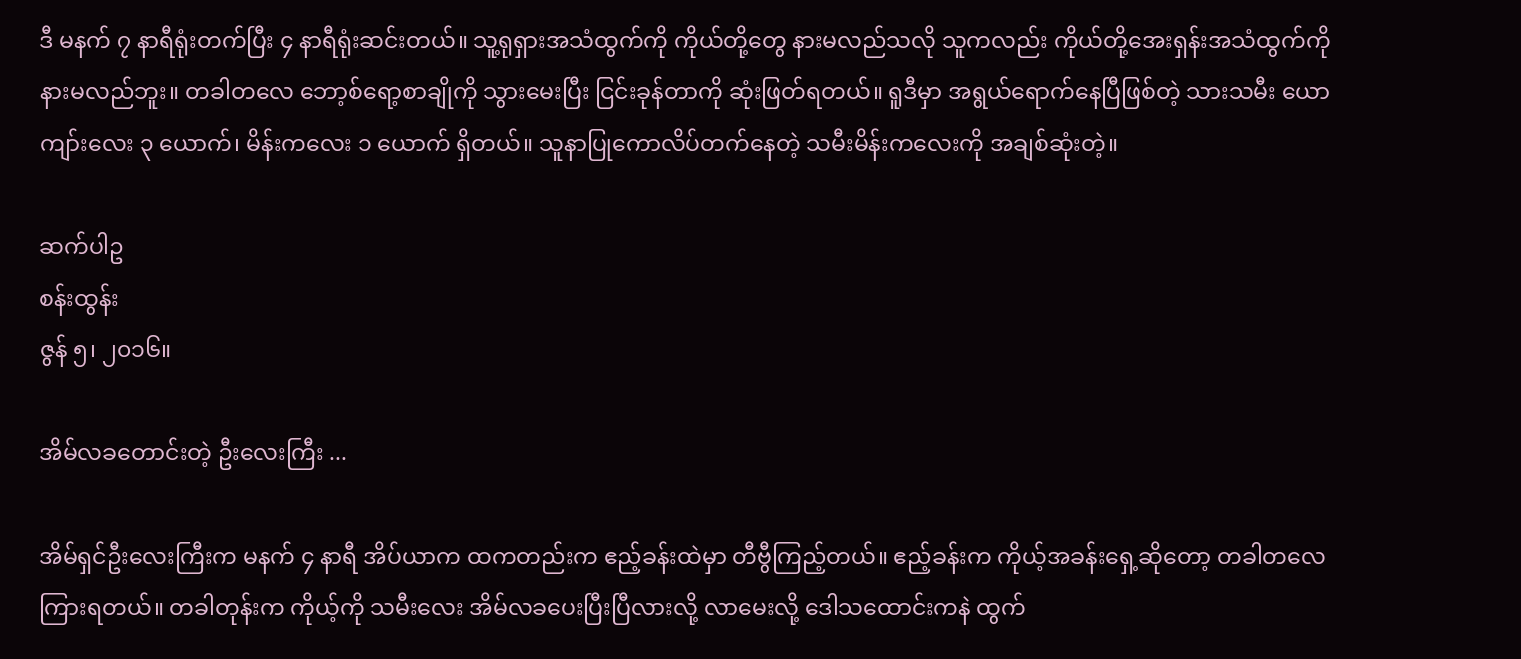ဒီ မနက် ၇ နာရီရုံးတက်ပြီး ၄ နာရီရုံးဆင်းတယ်။ သူ့ရုရှားအသံထွက်ကို ကိုယ်တို့တွေ နားမလည်သလို သူကလည်း ကိုယ်တို့အေးရှန်းအသံထွက်ကို နားမလည်ဘူး။ တခါတလေ ဘော့စ်ရော့စာချိုကို သွားမေးပြီး ငြင်းခုန်တာကို ဆုံးဖြတ်ရတယ်။ ရူဒီမှာ အရွယ်ရောက်နေပြီဖြစ်တဲ့ သားသမီး ယောကျာ်းလေး ၃ ယောက်၊ မိန်းကလေး ၁ ယောက် ရှိတယ်။ သူနာပြုကောလိပ်တက်နေတဲ့ သမီးမိန်းကလေးကို အချစ်ဆုံးတဲ့။

ဆက်ပါဥ
စန်းထွန်း
ဇွန် ၅၊ ၂၀၁၆။

အိမ်လခတောင်းတဲ့ ဦးလေးကြီး ...

အိမ်ရှင်ဦးလေးကြီးက မနက် ၄ နာရီ အိပ်ယာက ထကတည်းက ဧည့်ခန်းထဲမှာ တီဗွီကြည့်တယ်။ ဧည့်ခန်းက ကိုယ့်အခန်းရှေ့ဆိုတော့ တခါတလေ ကြားရတယ်။ တခါတုန်းက ကိုယ့်ကို သမီးလေး အိမ်လခပေးပြီးပြီလားလို့ လာမေးလို့ ဒေါသထောင်းကနဲ ထွက်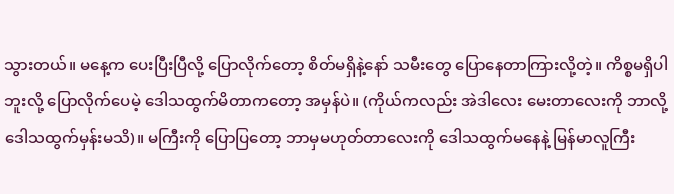သွားတယ်။ မနေ့က ပေးပြီးပြီလို့ ပြောလိုက်တော့ စိတ်မရှိနဲ့နော် သမီးတွေ ပြောနေတာကြားလို့တဲ့။ ကိစ္စမရှိပါဘူးလို့ ပြောလိုက်ပေမဲ့ ဒေါသထွက်မိတာကတော့ အမှန်ပဲ။ (ကိုယ်ကလည်း အဲဒါလေး မေးတာလေးကို ဘာလို့ဒေါသထွက်မှန်းမသိ)။ မကြီးကို ပြောပြတော့ ဘာမှမဟုတ်တာလေးကို ဒေါသထွက်မနေနဲ့ မြန်မာလူကြီး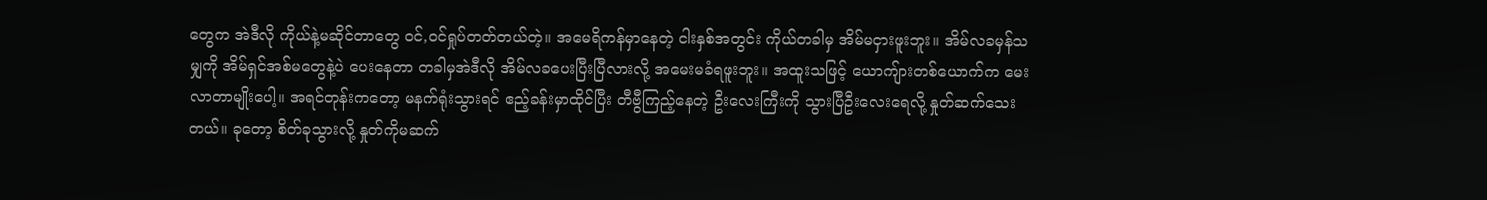တွေက အဲဒီလို ကိုယ်နဲ့မဆိုင်တာတွေ ဝင်,ဝင်ရှုပ်တတ်တယ်တဲ့။ အမေရိကန်မှာနေတဲ့ ငါးနှစ်အတွင်း ကိုယ်တခါမှ အိမ်မငှားဖူးဘူး။ အိမ်လခမှန်သမျှကို အိမ်ရှင်အစ်မတွေနဲ့ပဲ ပေးနေတာ တခါမှအဲဒီလို အိမ်လခပေးပြီးပြီလားလို့ အမေးမခံရဖူးဘူး။ အထူးသဖြင့် ယောကျ်ားတစ်ယောက်က မေးလာတာမျိုးပေါ့။ အရင်တုန်းကတော့ မနက်ရုံးသွားရင် ဧည့်ခန်းမှာထိုင်ပြီး တီဗွီကြည့်နေတဲ့ ဦးလေးကြီးကို သွားပြီဦးလေးရေလို့ နှုတ်ဆက်သေးတယ်။ ခုတော့ စိတ်ခုသွားလို့ နှုတ်ကိုမဆက်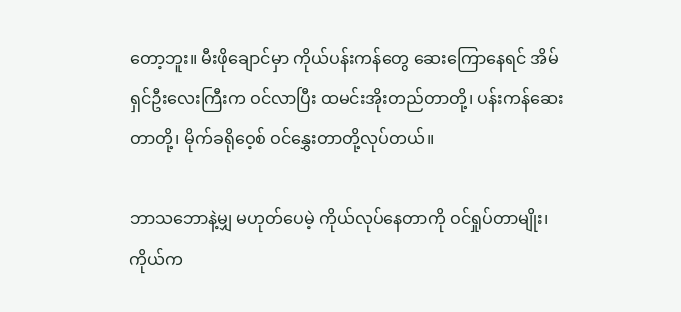တော့ဘူး။ မီးဖိုချောင်မှာ ကိုယ်ပန်းကန်တွေ ဆေးကြောနေရင် အိမ်ရှင်ဦးလေးကြီးက ဝင်လာပြီး ထမင်းအိုးတည်တာတို့၊ ပန်းကန်ဆေးတာတို့၊ မိုက်ခရိုဝေ့စ် ဝင်နွှေးတာတို့လုပ်တယ်။

ဘာသဘောနဲ့မျှ မဟုတ်ပေမဲ့ ကိုယ်လုပ်နေတာကို ဝင်ရှုပ်တာမျိုး၊ ကိုယ်က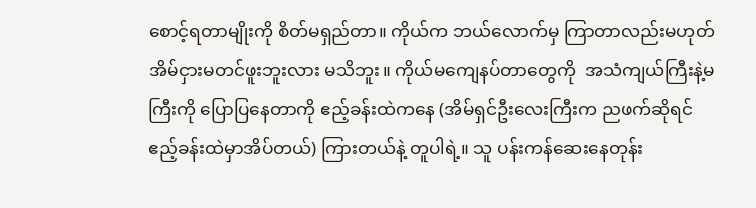စောင့်ရတာမျိုးကို စိတ်မရှည်တာ။ ကိုယ်က ဘယ်လောက်မှ ကြာတာလည်းမဟုတ် အိမ်ငှားမတင်ဖူးဘူးလား မသိဘူး။ ကိုယ်မကျေနပ်တာတွေကို  အသံကျယ်ကြီးနဲ့မကြီးကို ပြောပြနေတာကို ဧည့်ခန်းထဲကနေ (အိမ်ရှင်ဦးလေးကြီးက ညဖက်ဆိုရင် ဧည့်ခန်းထဲမှာအိပ်တယ်) ကြားတယ်နဲ့ တူပါရဲ့။ သူ ပန်းကန်ဆေးနေတုန်း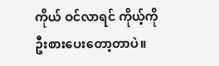ကိုယ် ဝင်လာရင် ကိုယ့်ကိုဦးစားပေးတော့တာပဲ။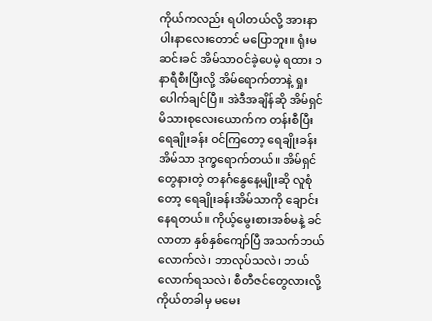ကိုယ်ကလည်း ရပါတယ်လို့ အားနာပါးနာလေးတောင် မပြောဘူး။ ရုံးမဆင်းခင် အိမ်သာဝင်ခဲ့ပေမဲ့ ရထား ၁ နာရီစီးပြီးလို့ အိမ်ရောက်တာနဲ့ ရှုးပေါက်ချင်ပြီ။ အဲဒီအချိန်ဆို အိမ်ရှင်မိသားစုလေးယောက်က တန်းစီပြီး ရေချိုးခန်း ဝင်ကြတော့ ရေချိုးခန်းအိမ်သာ ဒုက္ခရောက်တယ်။ အိမ်ရှင်တွေနားတဲ့ တနင်္ဂနွေနေ့မျိုးဆို လူစုံတော့ ရေချိုးခန်းအိမ်သာကို ချောင်းနေရတယ်။ ကိုယ့်မွေးစားအစ်မနဲ့ ခင်လာတာ နှစ်နှစ်ကျော်ပြီ အသက်ဘယ်လောက်လဲ၊ ဘာလုပ်သလဲ၊ ဘယ်လောက်ရသလဲ၊ စီတီဇင်တွေလားလို့ ကိုယ်တခါမှ မမေး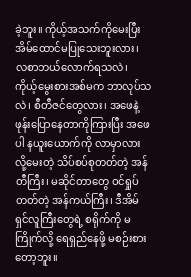ခဲ့ဘူး။ ကိုယ့်အသက်ကိုမေးပြီး အိမ်ထောင်မပြုသေးဘူးလား၊ လစာဘယ်လောက်ရသလဲ၊ ကိုယ့်မွေးစားအစ်မက ဘာလုပ်သလဲ၊ စီတီဇင်တွေလား၊ အဖေနဲ့ ဖုန်းပြောနေတာကိုကြားပြီး အဖေပါ နယူးယောက်ကို လာမှာလားလို့မေးတဲ့ သိပ်စပ်စုတတ်တဲ့ အန်တီကြီး၊ မဆိုင်တာတွေ ဝင်ရှုပ်တတ်တဲ့ အန်ကယ်ကြီး၊ ဒီအိမ်ရှင်လူကြီးတွေရဲ့ စရိုက်ကို မကြိုက်လို့ ရေရှည်နေဖို့ မစဉ်းစားတော့ဘူး။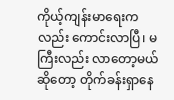ကိုယ့်ကျန်းမာရေးကလည်း ကောင်းလာပြီ၊ မကြီးလည်း လာတော့မယ်ဆိုတော့ တိုက်ခန်းရှာနေ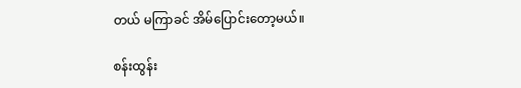တယ် မကြာခင် အိမ်ပြောင်းတော့မယ်။

စန်းထွန်း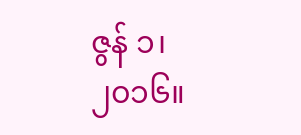ဇွန် ၁၊ ၂၀၁၆။